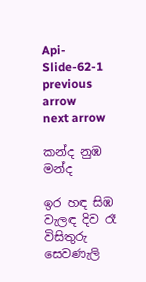Api-Slide-62-1
previous arrow
next arrow

කන්ද නුඹ මන්ද

ඉර හඳ සිඹ වැලඳ දිව රෑ
විසිතුරු සෙවණැලි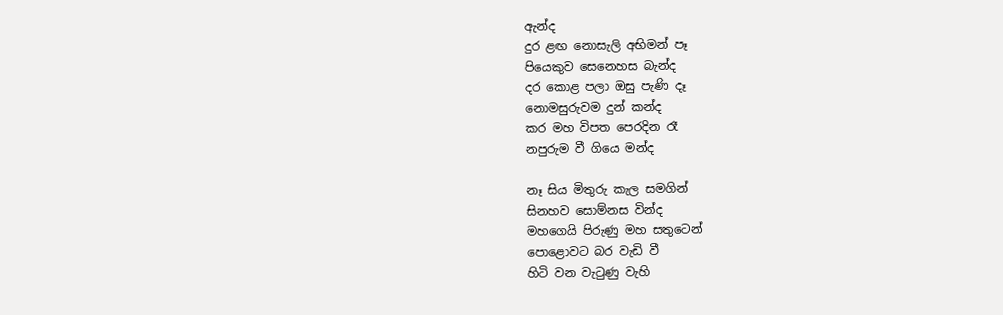ඇන්ද
දුර ළඟ නොසැලි අභිමන් පෑ
පියෙකුව සෙනෙහස බැන්ද
දර කොළ පලා ඔසු පැණි දෑ
නොමසුරුවම දුන් කන්ද
කර මහ විපත පෙරදින රෑ
නපුරුම වී ගියෙ මන්ද

නෑ සිය මිතුරු කැල සමගින්
සිනහව සොම්නස වින්ද
මහගෙයි පිරුණු මහ සතුටෙන්
පොළොවට බර වැඩි වී
හිටි වන වැටුණු වැහි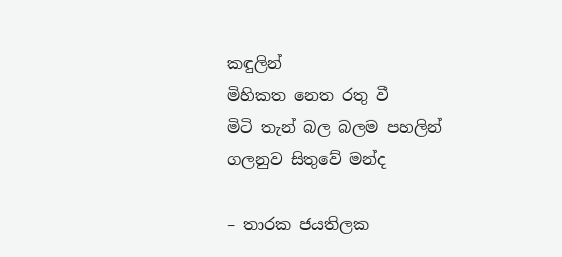කඳුලින්
මිහිකත නෙත රතු වී
මිටි තැන් බල බලම පහලින්
ගලනුව සිතුවේ මන්ද

– තාරක ජයතිලක